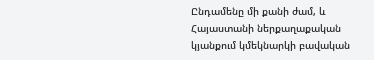Ընդամենը մի քանի ժամ, և Հայաստանի ներքաղաքական կյանքում կմեկնարկի բավական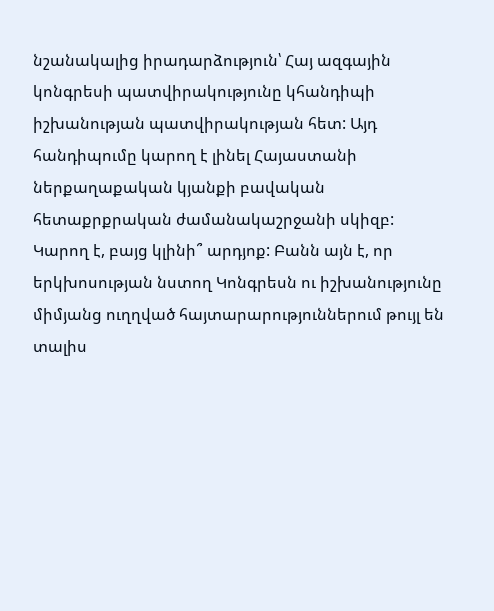նշանակալից իրադարձություն՝ Հայ ազգային կոնգրեսի պատվիրակությունը կհանդիպի իշխանության պատվիրակության հետ: Այդ հանդիպումը կարող է լինել Հայաստանի ներքաղաքական կյանքի բավական հետաքրքրական ժամանակաշրջանի սկիզբ:
Կարող է, բայց կլինի՞ արդյոք: Բանն այն է, որ երկխոսության նստող Կոնգրեսն ու իշխանությունը միմյանց ուղղված հայտարարություններում թույլ են տալիս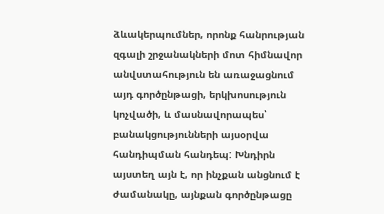ձևակերպումներ, որոնք հանրության զգալի շրջանակների մոտ հիմնավոր անվստահություն են առաջացնում այդ գործընթացի, երկխոսություն կոչվածի, և մասնավորապես՝ բանակցությունների այսօրվա հանդիպման հանդեպ: Խնդիրն այստեղ այն է, որ ինչքան անցնում է ժամանակը, այնքան գործընթացը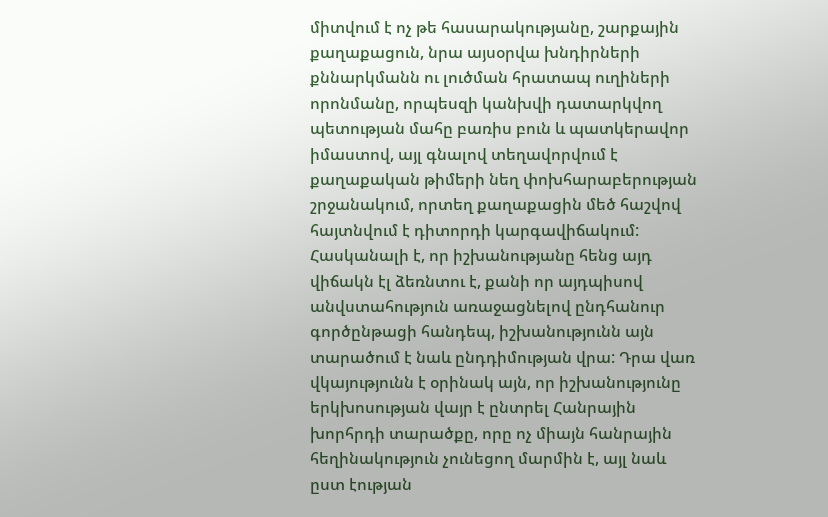միտվում է ոչ թե հասարակությանը, շարքային քաղաքացուն, նրա այսօրվա խնդիրների քննարկմանն ու լուծման հրատապ ուղիների որոնմանը, որպեսզի կանխվի դատարկվող պետության մահը բառիս բուն և պատկերավոր իմաստով, այլ գնալով տեղավորվում է քաղաքական թիմերի նեղ փոխհարաբերության շրջանակում, որտեղ քաղաքացին մեծ հաշվով հայտնվում է դիտորդի կարգավիճակում:
Հասկանալի է, որ իշխանությանը հենց այդ վիճակն էլ ձեռնտու է, քանի որ այդպիսով անվստահություն առաջացնելով ընդհանուր գործընթացի հանդեպ, իշխանությունն այն տարածում է նաև ընդդիմության վրա: Դրա վառ վկայությունն է օրինակ այն, որ իշխանությունը երկխոսության վայր է ընտրել Հանրային խորհրդի տարածքը, որը ոչ միայն հանրային հեղինակություն չունեցող մարմին է, այլ նաև ըստ էության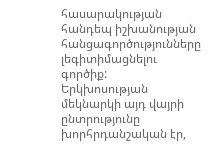հասարակության հանդեպ իշխանության հանցագործությունները լեգիտիմացնելու գործիք:
Երկխոսության մեկնարկի այդ վայրի ընտրությունը խորհրդանշական էր,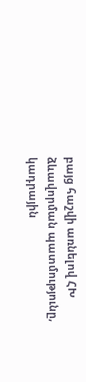բայց հաշվի առնելով ՀԽ ձևավորման պատմությունը, կադրային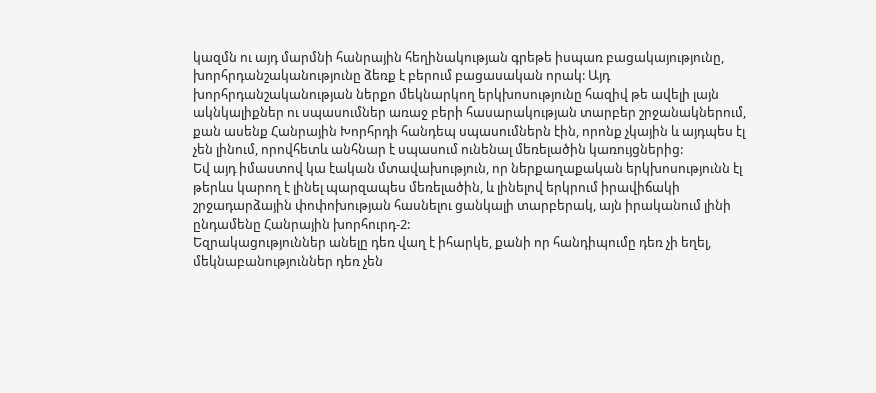կազմն ու այդ մարմնի հանրային հեղինակության գրեթե իսպառ բացակայությունը, խորհրդանշականությունը ձեռք է բերում բացասական որակ: Այդ խորհրդանշականության ներքո մեկնարկող երկխոսությունը հազիվ թե ավելի լայն ակնկալիքներ ու սպասումներ առաջ բերի հասարակության տարբեր շրջանակներում, քան ասենք Հանրային Խորհրդի հանդեպ սպասումներն էին, որոնք չկային և այդպես էլ չեն լինում, որովհետև անհնար է սպասում ունենալ մեռելածին կառույցներից:
Եվ այդ իմաստով կա էական մտավախություն, որ ներքաղաքական երկխոսությունն էլ թերևս կարող է լինել պարզապես մեռելածին, և լինելով երկրում իրավիճակի շրջադարձային փոփոխության հասնելու ցանկալի տարբերակ, այն իրականում լինի ընդամենը Հանրային խորհուրդ-2:
Եզրակացություններ անելը դեռ վաղ է իհարկե, քանի որ հանդիպումը դեռ չի եղել, մեկնաբանություններ դեռ չեն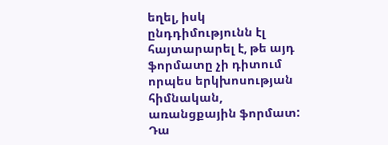եղել, իսկ ընդդիմությունն էլ հայտարարել է, թե այդ ֆորմատը չի դիտում որպես երկխոսության հիմնական, առանցքային ֆորմատ: Դա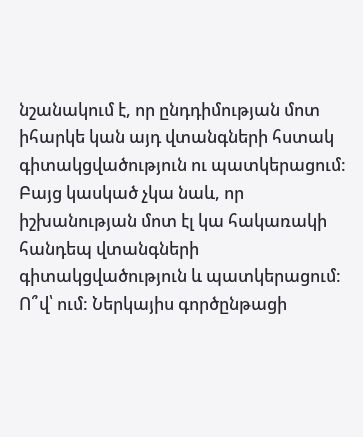նշանակում է, որ ընդդիմության մոտ իհարկե կան այդ վտանգների հստակ գիտակցվածություն ու պատկերացում: Բայց կասկած չկա նաև, որ իշխանության մոտ էլ կա հակառակի հանդեպ վտանգների գիտակցվածություն և պատկերացում:
Ո՞վ՝ ում: Ներկայիս գործընթացի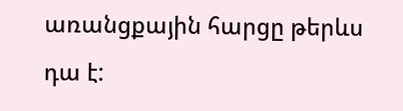առանցքային հարցը թերևս դա է: